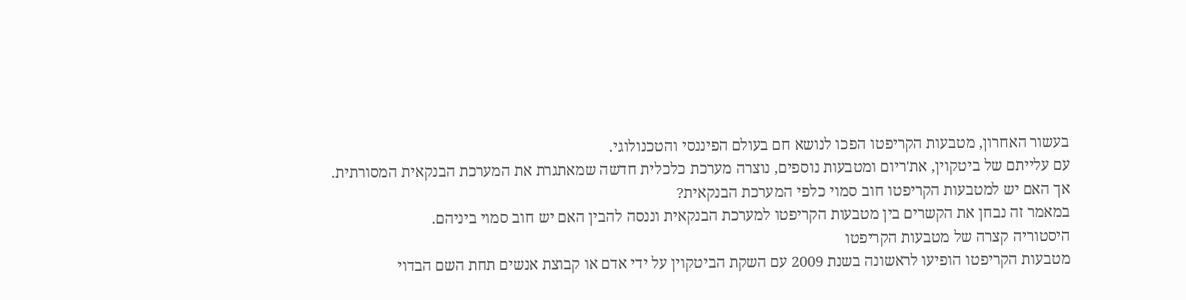בעשור האחרון, מטבעות הקריפטו הפכו לנושא חם בעולם הפיננסי והטכנולוגי.
עם עלייתם של ביטקוין, את'ריום ומטבעות נוספים, נוצרה מערכת כלכלית חדשה שמאתגרת את המערכת הבנקאית המסורתית.
אך האם יש למטבעות הקריפטו חוב סמוי כלפי המערכת הבנקאית?
במאמר זה נבחן את הקשרים בין מטבעות הקריפטו למערכת הבנקאית וננסה להבין האם יש חוב סמוי ביניהם.
היסטוריה קצרה של מטבעות הקריפטו
מטבעות הקריפטו הופיעו לראשונה בשנת 2009 עם השקת הביטקוין על ידי אדם או קבוצת אנשים תחת השם הבדוי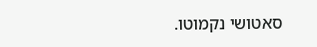סאטושי נקמוטו.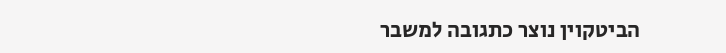הביטקוין נוצר כתגובה למשבר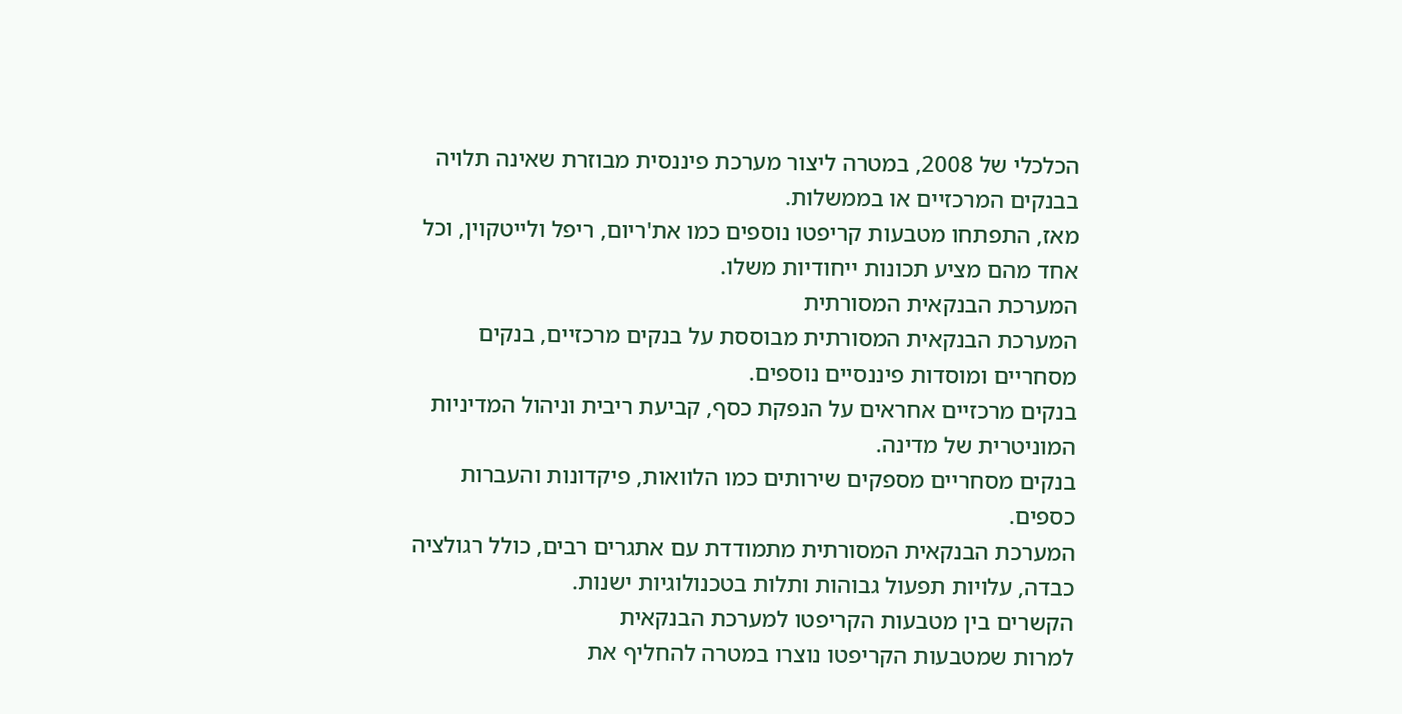הכלכלי של 2008, במטרה ליצור מערכת פיננסית מבוזרת שאינה תלויה בבנקים המרכזיים או בממשלות.
מאז, התפתחו מטבעות קריפטו נוספים כמו את'ריום, ריפל ולייטקוין, וכל אחד מהם מציע תכונות ייחודיות משלו.
המערכת הבנקאית המסורתית
המערכת הבנקאית המסורתית מבוססת על בנקים מרכזיים, בנקים מסחריים ומוסדות פיננסיים נוספים.
בנקים מרכזיים אחראים על הנפקת כסף, קביעת ריבית וניהול המדיניות המוניטרית של מדינה.
בנקים מסחריים מספקים שירותים כמו הלוואות, פיקדונות והעברות כספים.
המערכת הבנקאית המסורתית מתמודדת עם אתגרים רבים, כולל רגולציה כבדה, עלויות תפעול גבוהות ותלות בטכנולוגיות ישנות.
הקשרים בין מטבעות הקריפטו למערכת הבנקאית
למרות שמטבעות הקריפטו נוצרו במטרה להחליף את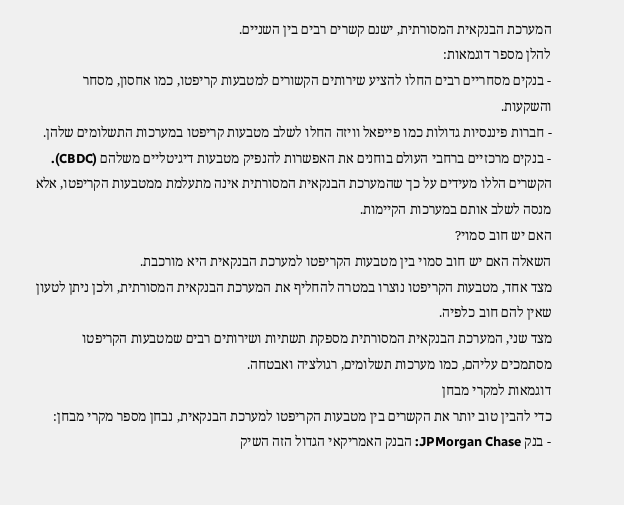המערכת הבנקאית המסורתית, ישנם קשרים רבים בין השניים.
להלן מספר דוגמאות:
- בנקים מסחריים רבים החלו להציע שירותים הקשורים למטבעות קריפטו, כמו אחסון, מסחר והשקעות.
- חברות פיננסיות גדולות כמו פייפאל וויזה החלו לשלב מטבעות קריפטו במערכות התשלומים שלהן.
- בנקים מרכזיים ברחבי העולם בוחנים את האפשרות להנפיק מטבעות דיגיטליים משלהם (CBDC).
הקשרים הללו מעידים על כך שהמערכת הבנקאית המסורתית אינה מתעלמת ממטבעות הקריפטו, אלא מנסה לשלב אותם במערכות הקיימות.
האם יש חוב סמוי?
השאלה האם יש חוב סמוי בין מטבעות הקריפטו למערכת הבנקאית היא מורכבת.
מצד אחד, מטבעות הקריפטו נוצרו במטרה להחליף את המערכת הבנקאית המסורתית, ולכן ניתן לטעון שאין להם חוב כלפיה.
מצד שני, המערכת הבנקאית המסורתית מספקת תשתיות ושירותים רבים שמטבעות הקריפטו מסתמכים עליהם, כמו מערכות תשלומים, רגולציה ואבטחה.
דוגמאות למקרי מבחן
כדי להבין טוב יותר את הקשרים בין מטבעות הקריפטו למערכת הבנקאית, נבחן מספר מקרי מבחן:
- בנק JPMorgan Chase: הבנק האמריקאי הגדול הזה השיק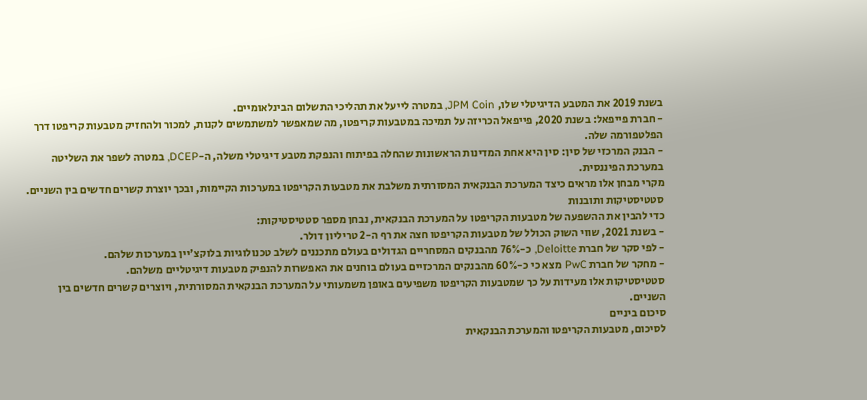בשנת 2019 את המטבע הדיגיטלי שלו, JPM Coin, במטרה לייעל את תהליכי התשלום הבינלאומיים.
- חברת פייפאל: בשנת 2020, פייפאל הכריזה על תמיכה במטבעות קריפטו, מה שמאפשר למשתמשים לקנות, למכור ולהחזיק מטבעות קריפטו דרך הפלטפורמה שלה.
- הבנק המרכזי של סין: סין היא אחת המדינות הראשונות שהחלה בפיתוח והנפקת מטבע דיגיטלי משלה, ה-DCEP, במטרה לשפר את השליטה במערכת הפיננסית.
מקרי מבחן אלו מראים כיצד המערכת הבנקאית המסורתית משלבת את מטבעות הקריפטו במערכות הקיימות, ובכך יוצרת קשרים חדשים בין השניים.
סטטיסטיקות ותובנות
כדי להבין את ההשפעה של מטבעות הקריפטו על המערכת הבנקאית, נבחן מספר סטטיסטיקות:
- בשנת 2021, שווי השוק הכולל של מטבעות הקריפטו חצה את רף ה-2 טריליון דולר.
- לפי סקר של חברת Deloitte, כ-76% מהבנקים המסחריים הגדולים בעולם מתכננים לשלב טכנולוגיות בלוקצ'יין במערכות שלהם.
- מחקר של חברת PwC מצא כי כ-60% מהבנקים המרכזיים בעולם בוחנים את האפשרות להנפיק מטבעות דיגיטליים משלהם.
סטטיסטיקות אלו מעידות על כך שמטבעות הקריפטו משפיעים באופן משמעותי על המערכת הבנקאית המסורתית, ויוצרים קשרים חדשים בין השניים.
סיכום ביניים
לסיכום, מטבעות הקריפטו והמערכת הבנקאית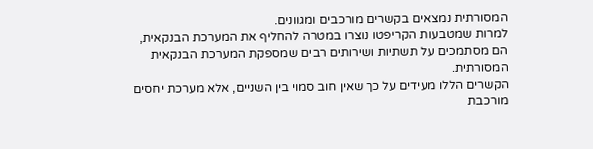המסורתית נמצאים בקשרים מורכבים ומגוונים.
למרות שמטבעות הקריפטו נוצרו במטרה להחליף את המערכת הבנקאית, הם מסתמכים על תשתיות ושירותים רבים שמספקת המערכת הבנקאית המסורתית.
הקשרים הללו מעידים על כך שאין חוב סמוי בין השניים, אלא מערכת יחסים מורכבת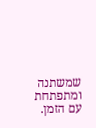שמשתנה ומתפתחת עם הזמן.